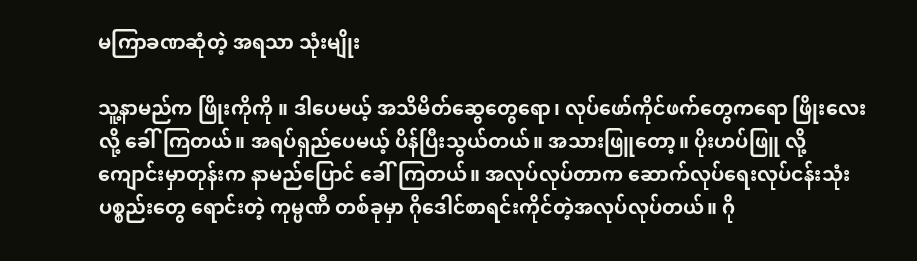မကြာခဏဆုံတဲ့ အရသာ သုံးမျိုး

သူ့နာမည်က ဖြိုးကိုကို ။ ဒါပေမယ့် အသိမိတ်ဆွေတွေရော၊ လုပ်ဖော်ကိုင်ဖက်တွေကရော ဖြိုးလေး လို့ ခေါ်ကြတယ်။ အရပ်ရှည်ပေမယ့် ပိန်ပြီးသွယ်တယ်။ အသားဖြူတော့။ ပိုးဟပ်ဖြူ လို့ ကျောင်းမှာတုန်းက နာမည်ပြောင် ခေါ်ကြတယ်။ အလုပ်လုပ်တာက ဆောက်လုပ်ရေးလုပ်ငန်းသုံး ပစ္စည်းတွေ ရောင်းတဲ့ ကုမ္ပဏီ တစ်ခုမှာ ဂိုဒေါင်စာရင်းကိုင်တဲ့အလုပ်လုပ်တယ်။ ဂို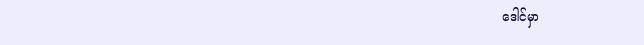ဒေါင်မှာ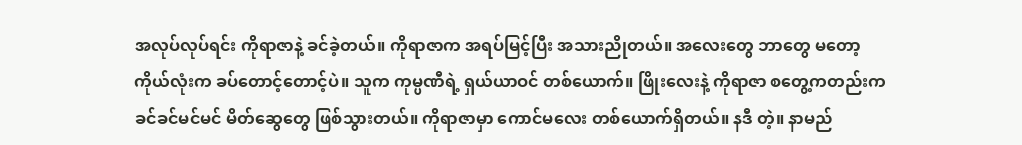အလုပ်လုပ်ရင်း ကိုရာဇာနဲ့ ခင်ခဲ့တယ်။ ကိုရာဇာက အရပ်မြင့်ပြီး အသားညိုတယ်။ အလေးတွေ ဘာတွေ မတော့ ကိုယ်လုံးက ခပ်တောင့်တောင့်ပဲ။ သူက ကုမ္ပဏီရဲ့ ရှယ်ယာဝင် တစ်ယောက်။ ဖြိုးလေးနဲ့ ကိုရာဇာ စတွေ့ကတည်းက ခင်ခင်မင်မင် မိတ်ဆွေတွေ ဖြစ်သွားတယ်။ ကိုရာဇာမှာ ကောင်မလေး တစ်ယောက်ရှိတယ်။ နဒီ တဲ့။ နာမည်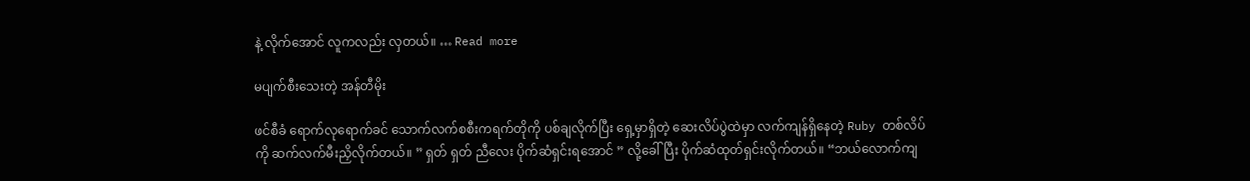နဲ့ လိုက်အောင် လူကလည်း လှတယ်။ … Read more

မပျက်စီးသေးတဲ့ အန်တီမိုး

ဖင်စီခံ ရောက်လုရောက်ခင် သောက်လက်စစီးကရက်တိုကို ပစ်ချလိုက်ပြီး ရှေ့မှာရှိတဲ့ ဆေးလိပ်ပွဲထဲမှာ လက်ကျန်ရှိနေတဲ့ Ruby တစ်လိပ်ကို ဆက်လက်မီးညှိလိုက်တယ်။ ” ရှတ် ရှတ် ညီလေး ပိုက်ဆံရှင်းရအောင် ” လို့ခေါ်ပြီး ပိုက်ဆံထုတ်ရှင်းလိုက်တယ်။ “ဘယ်လောက်ကျ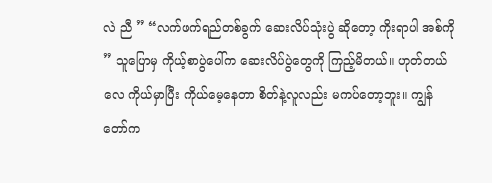လဲ ညီ ” “လက်ဖက်ရည်တစ်ခွက် ဆေးလိပ်သုံးပွဲ ဆိုတော့ ကိုးရာပါ အစ်ကို ” သူပြောမှ ကိုယ့်စာပွဲပေါ်က ဆေးလိပ်ပွဲတွေကို ကြည့်မိတယ်။ ဟုတ်တယ်လေ ကိုယ်မှာပြီး ကိုယ်မေ့နေတာ စိတ်နဲ့လူလည်း မကပ်တော့ဘူး။ ကျွန်တော်က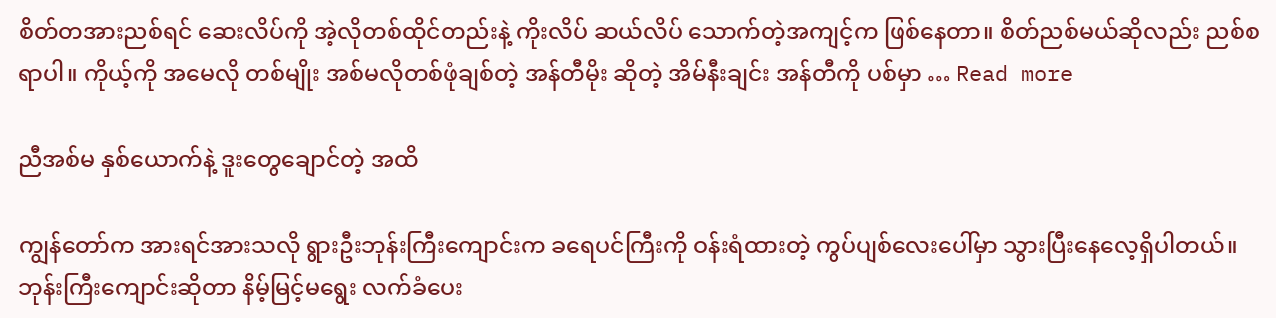စိတ်တအားညစ်ရင် ဆေးလိပ်ကို အဲ့လိုတစ်ထိုင်တည်းနဲ့ ကိုးလိပ် ဆယ်လိပ် သောက်တဲ့အကျင့်က ဖြစ်နေတာ။ စိတ်ညစ်မယ်ဆိုလည်း ညစ်စရာပါ။ ကိုယ့်ကို အမေလို တစ်မျိုး အစ်မလိုတစ်ဖုံချစ်တဲ့ အန်တီမိုး ဆိုတဲ့ အိမ်နီးချင်း အန်တီကို ပစ်မှာ … Read more

ညီအစ်မ နှစ်ယောက်နဲ့ ဒူးတွေချောင်တဲ့ အထိ

ကျွန်တော်က အားရင်အားသလို ရွားဦးဘုန်းကြီးကျောင်းက ခရေပင်ကြီးကို ဝန်းရံထားတဲ့ ကွပ်ပျစ်လေးပေါ်မှာ သွားပြီးနေလေ့ရှိပါတယ်။ဘုန်းကြီးကျောင်းဆိုတာ နိမ့်မြင့်မရွေး လက်ခံပေး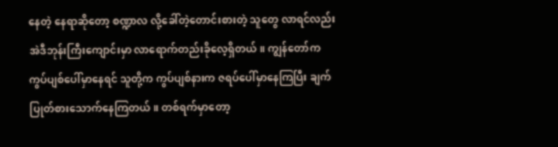နေတဲ့ နေရာဆိုတော့ စဏ္ဍာလ လို့ခေါ်တဲ့တောင်းစားတဲ့ သူတွေ လာရင်လည်း အဲဒီဘုန်းကြီးကျောင်းမှာ လာရောက်တည်းခိုလေ့ရှိတယ်။ ကျွန်တော်က ကွပ်ပျစ်ပေါ်မှာနေရင် သူတို့က ကွပ်ပျစ်နားက ဇရပ်ပေါ်မှာနေကြပြီး ချက်ပြုတ်စားသောက်နေကြတယ်။ တစ်ရက်မှာတော့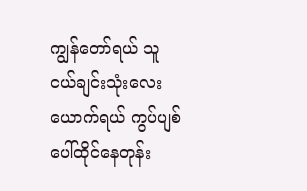ကျွန်တော်ရယ် သူငယ်ချင်းသုံးလေးယောက်ရယ် ကွပ်ပျစ်ပေါ်ထိုင်နေတုန်း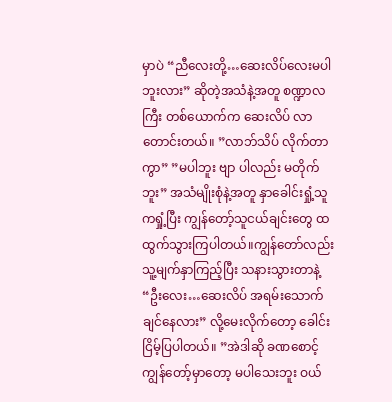မှာပဲ “ညီလေးတို့…ဆေးလိပ်လေးမပါဘူးလား” ဆိုတဲ့အသံနဲ့အတူ စဏ္ဍာလကြီး တစ်ယောက်က ဆေးလိပ် လာတောင်းတယ်။ ”လာဘ်သိပ် လိုက်တာကွာ” ”မပါဘူး ဗျာ ပါလည်း မတိုက်ဘူး” အသံမျိုးစုံနဲ့အတူ နှာခေါင်းရှုံ့သူကရှုံ့ပြီး ကျွန်တော့်သူငယ်ချင်းတွေ ထထွက်သွားကြပါတယ်။ကျွန်တော်လည်း သူ့မျက်နှာကြည့်ပြီး သနားသွားတာနဲ့ “ဦးလေး…ဆေးလိပ် အရမ်းသောက်ချင်နေလား” လို့မေးလိုက်တော့ ခေါင်းငြိမ့်ပြပါတယ်။ ”အဲဒါဆို ခဏစောင့် ကျွန်တော့်မှာတော့ မပါသေးဘူး ဝယ်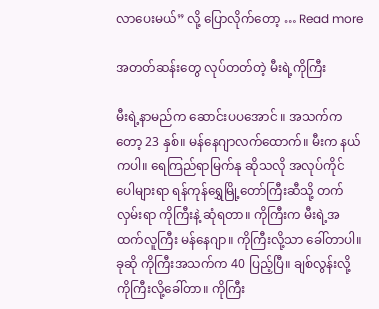လာပေးမယ်” လို့ ပြောလိုက်တော့ … Read more

အတတ်ဆန်းတွေ လုပ်တတ်တဲ့ မီးရဲ့ကိုကြီး

မီးရဲ့နာမည်က ဆောင်းပပအောင် ။ အသက်ကတော့ 23 နှစ်။ မန်နေဂျာလက်ထောက်။ မီးက နယ်ကပါ။ ရေကြည်ရာမြက်နု ဆိုသလို အလုပ်ကိုင် ပေါများရာ ရန်ကုန်ရွှေမြို့တော်ကြီးဆီသို့ တက်လှမ်းရာ ကိုကြီးနဲ့ ဆုံရတာ။ ကိုကြီးက မီးရဲ့အထက်လူကြီး မန်နေဂျာ။ ကိုကြီးလို့သာ ခေါ်တာပါ။ ခုဆို ကိုကြီးအသက်က 40 ပြည့်ပြီ။ ချစ်လွန်းလို့ ကိုကြီးလို့ခေါ်တာ။ ကိုကြီး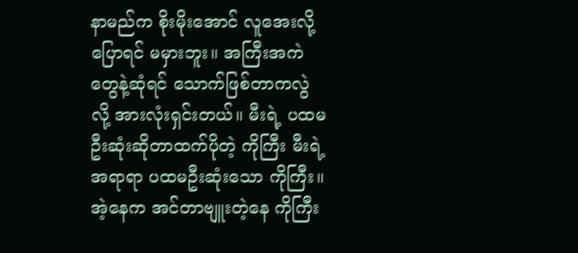နာမည်က စိုးမိုးအောင် လူအေးလို့ပြောရင် မမှားဘူး။ အကြီးအကဲတွေနဲ့ဆုံရင် သောက်ဖြစ်တာကလွဲလို့ အားလုံးရှင်းတယ်။ မီးရဲ့ ပထမဦးဆုံးဆိုတာထက်ပိုတဲ့ ကိုကြီး မီးရဲ့ အရာရာ ပထမဦးဆုံးသော ကိုကြီး။ အဲ့နေက အင်တာဗျူးတဲ့နေ ကိုကြီး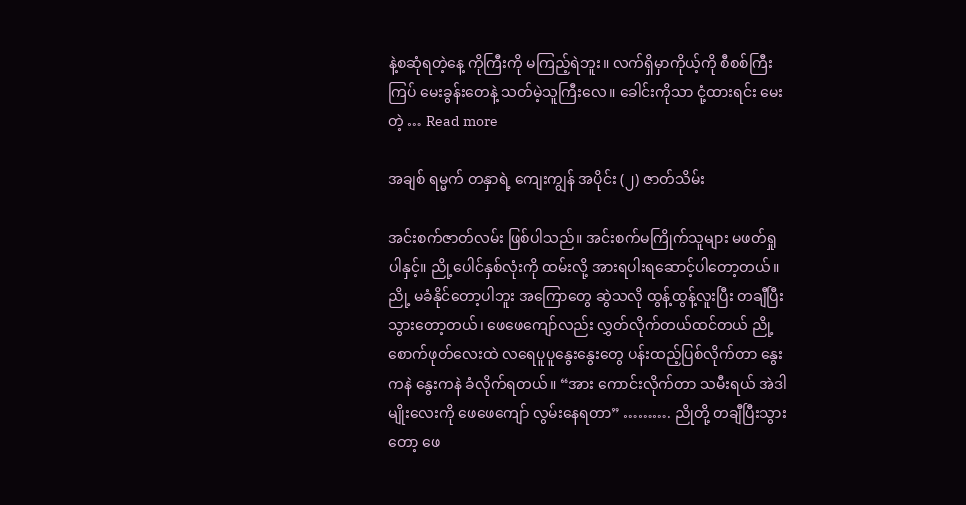နဲ့စဆုံရတဲ့နေ့ ကိုကြီးကို မကြည့်ရဲဘူး။ လက်ရှိမှာကိုယ့်ကို စီစစ်ကြီးကြပ် မေးခွန်းတေနဲ့ သတ်မဲ့သူကြီးလေ။ ခေါင်းကိုသာ ငုံ့ထားရင်း မေးတဲ့ … Read more

အချစ် ရမ္မက် တနှာရဲ့ ကျေးကျွန် အပိုင်း (၂) ဇာတ်သိမ်း

အင်းစက်ဇာတ်လမ်း ဖြစ်ပါသည်။ အင်းစက်မကြိုက်သူများ မဖတ်ရှုပါနှင့်။ ညို့ပေါင်နှစ်လုံးကို ထမ်းလို့ အားရပါးရဆောင့်ပါတော့တယ်။ ညို့ မခံနိုင်တော့ပါဘူး အကြောတွေ ဆွဲသလို ထွန့်ထွန့်လူးပြီး တချီပြီးသွားတော့တယ်၊ ဖေဖေကျော်လည်း လွှတ်လိုက်တယ်ထင်တယ် ညို့ စောက်ဖုတ်လေးထဲ လရေပူပူနွေးနွေးတွေ ပန်းထည့်ပြစ်လိုက်တာ နွေးကနဲ နွေးကနဲ ခံလိုက်ရတယ်။ “အား ကောင်းလိုက်တာ သမီးရယ် အဲဒါမျိုးလေးကို ဖေဖေကျော် လွမ်းနေရတာ” ………. ညိုတို့ တချီပြီးသွားတော့ ဖေ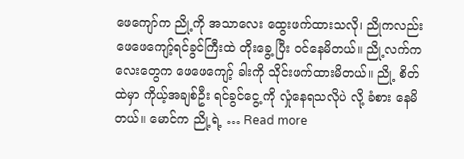ဖေကျော်က ညို့ကို အသာလေး ထွေးဖက်ထားသလို၊ ညိုကလည်း ဖေဖေကျော့်ရင်ခွင်ကြီးထဲ တိုးခွေ့ ပြီး ဝင်နေမိတယ်။ ညို့လက်ကလေးတွေက ဖေဖေကျော့် ခါးကို သိုင်းဖက်ထားမိတယ်။ ညို့ စိတ်ထဲမှာ ကိုယ့်အချစ်ဦး ရင်ခွင်ငွေ့ ကို လှုံနေရသလိုပဲ လို့ ခံစား နေမိတယ်။ မောင်က ညို့ရဲ့ … Read more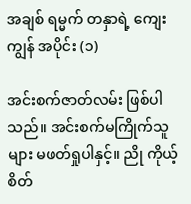အချစ် ရမ္မက် တနှာရဲ့ ကျေးကျွန် အပိုင်း (၁)

အင်းစက်ဇာတ်လမ်း ဖြစ်ပါသည်။ အင်းစက်မကြိုက်သူများ မဖတ်ရှုပါနှင့်။ ညို ကိုယ့်စိတ်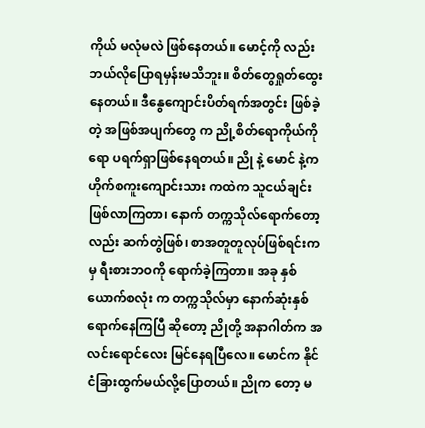ကိုယ် မလုံမလဲ ဖြစ်နေတယ်။ မောင့်ကို လည်း ဘယ်လိုပြောရမှန်းမသိဘူး။ စိတ်တွေရှုတ်ထွေးနေတယ်။ ဒီနွေကျောင်းပိတ်ရက်အတွင်း ဖြစ်ခဲ့တဲ့ အဖြစ်အပျက်တွေ က ညို့စိတ်ရောကိုယ်ကိုရော ပရက်ရှာဖြစ်နေရတယ်။ ညို နဲ့ မောင် နဲ့က ဟိုက်စကူးကျောင်းသား ကထဲက သူငယ်ချင်းဖြစ်လာကြတာ၊ နောက် တက္ကသိုလ်ရောက်တော့လည်း ဆက်တွဲဖြစ်၊ စာအတူတူလုပ်ဖြစ်ရင်းက မှ ရီးစားဘဝကို ရောက်ခဲ့ကြတာ။ အခု နှစ်ယောက်စလုံး က တက္ကသိုလ်မှာ နောက်ဆုံးနှစ် ရောက်နေကြပြီ ဆိုတော့ ညိုတို့ အနာဂါတ်က အလင်းရောင်လေး မြင်နေရပြီလေ။ မောင်က နိုင်ငံခြားထွက်မယ်လို့ပြောတယ်။ ညိုက တော့ မ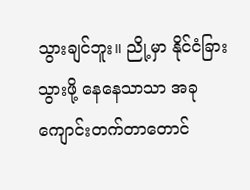သွားချင်ဘူး။ ညို့မှာ နိုင်ငံခြား သွားဖို့ နေနေသာသာ အခု ကျောင်းတက်တာတောင်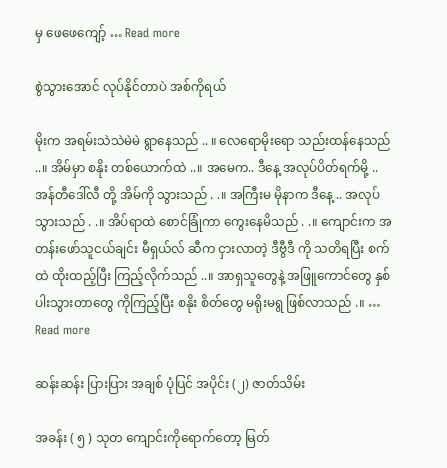မှ ဖေဖေကျော့် … Read more

စွဲသွားအောင် လုပ်နိုင်တာပဲ အစ်ကိုရယ်

မိုးက အရမ်းသဲသဲမဲမဲ ရွာနေသည် .. ။ လေရောမိုးရော သည်းထန်နေသည် ..။ အိမ်မှာ စနိုး တစ်ယောက်ထဲ ..။ အမေက.. ဒီနေ့ အလုပ်ပိတ်ရက်မို့ .. အန်တီဒေါ်လီ တို့ အိမ်ကို သွားသည် . .။ အကြီးမ မိုနာက ဒီနေ့ .. အလုပ်သွားသည် . .။ အိပ်ရာထဲ စောင်ခြုံကာ ကွေးနေမိသည် . .။ ကျောင်းက အတန်းဖော်သူငယ်ချင်း မီရှယ်လ် ဆီက ငှားလာတဲ့ ဒီဗွီဒီ ကို သတိရပြီး စက်ထဲ ထိုးထည့်ပြီး ကြည့်လိုက်သည် ..။ အာရှသူတွေနဲ့ အဖြူကောင်တွေ နှစ်ပါးသွားတာတွေ ကိုကြည့်ပြီး စနိုး စိတ်တွေ မရိုးမရွ ဖြစ်လာသည် .။ … Read more

ဆန်းဆန်း ပြားပြား အချစ် ပုံပြင် အပိုင်း (၂) ဇာတ်သိမ်း

အခန်း ( ၅ ) သုတ ကျောင်းကိုရောက်တော့ မြတ်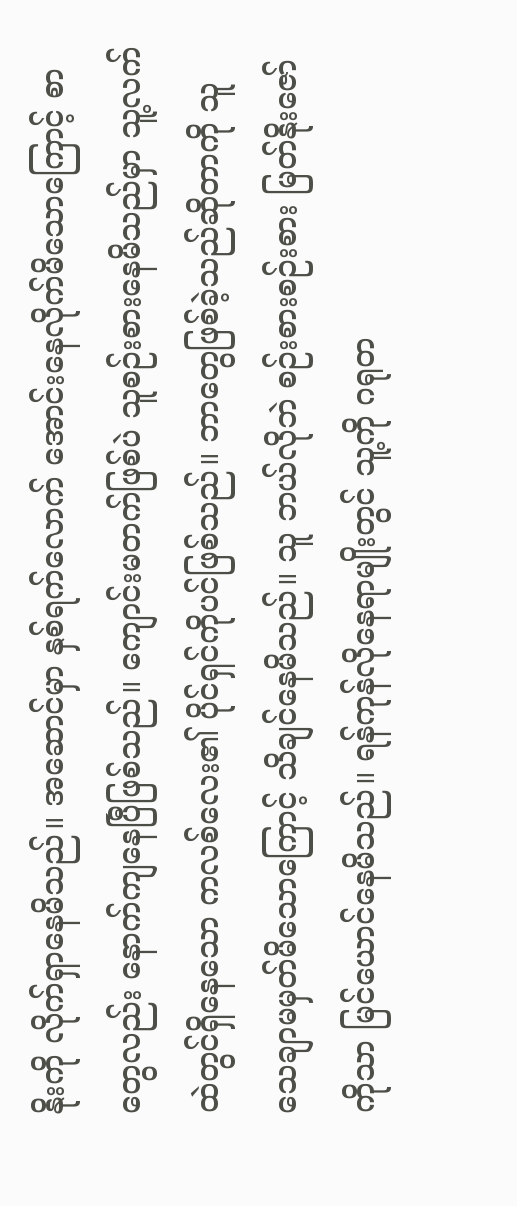နိုးကို လိုက်ရှာနေမိသည်။ အဆောင်မှာ နှစ်ရက်လောက် အောင်းနေလိုက်မိသောကြောင့် စာတွေလည်း နောက်ကျနေပြီဖြစ်သည်။ ကျောင်းမတက်ဖြစ်ပဲ သူစဉ်းစားနေမိသည်မှာ သူ့လက်ထဲတွင်ရှိနေသော ကလစ်လေး၏ ပိုင်ရှင်ကိုပင်ဖြစ်သည်။ ဘာတွေဖြစ်ခဲ့သည်ဆိုတာကို သူ သေချာမမှတ်မိသောကြောင့် သိချင်နေမိသည်။ သူ ဘယ်လိုဘဲ စဉ်းစားစဉ်းစား မြတ်နိုးဇော်ကိုသာ မြင်ယောင်နေမိသည်။ ရန်ကုန်လိုနေရာမျိုးတွင် သူ့ကို ဂရုတ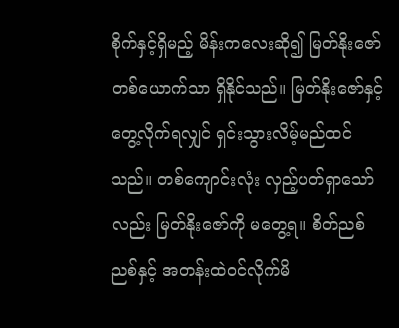စိုက်နှင့်ရှိမည့် မိန်းကလေးဆို၍ မြတ်နိုးဇော်တစ်ယောက်သာ ရှိနိုင်သည်။ မြတ်နိုးဇော်နှင့် တွေ့လိုက်ရလျှင် ရှင်းသွားလိမ့်မည်ထင်သည်။ တစ်ကျောင်းလုံး လှည့်ပတ်ရှာသော်လည်း မြတ်နိုးဇော်ကို မတွေ့ရ။ စိတ်ညစ်ညစ်နှင့် အတန်းထဲဝင်လိုက်မိ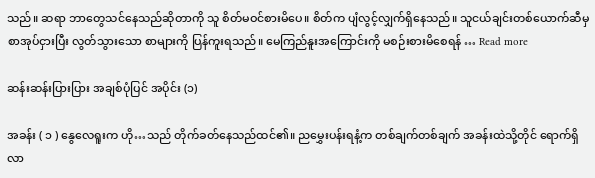သည်။ ဆရာ ဘာတွေသင်နေသည်ဆိုတာကို သူ စိတ်မဝင်စားမိပေ။ စိတ်က ပျံလွင့်လျှက်ရှိနေသည်။ သူငယ်ချင်းတစ်ယောက်ဆီမှ စာအုပ်ငှားပြီး လွတ်သွားသော စာများကို ပြန်ကူးရသည်။ မေကြည်နူးအကြောင်းကို မစဉ်းစားမိစေရန် … Read more

ဆန်းဆန်းပြားပြား အချစ်ပုံပြင် အပိုင်း (၁)

အခန်း ( ၁ ) နွေလေရူးက ဟို…သည် တိုက်ခတ်နေသည်ထင်၏။ ညမွှေးပန်းရနံ့က တစ်ချက်တစ်ချက် အခန်းထဲသို့တိုင် ရောက်ရှိလာ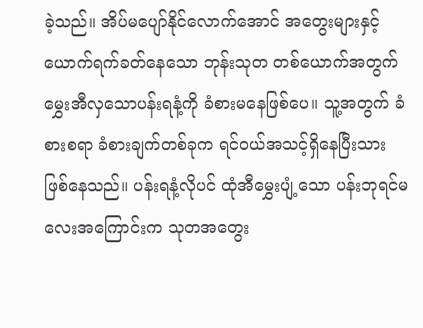ခဲ့သည်။ အိပ်မပျော်နိုင်လောက်အောင် အတွေးများနှင့် ယောက်ရက်ခတ်နေသော ဘုန်းသုတ တစ်ယောက်အတွက် မွှေးအီလှသောပန်းရနံ့ကို ခံစားမနေဖြစ်ပေ။ သူ့အတွက် ခံစားစရာ ခံစားချက်တစ်ခုက ရင်ဝယ်အသင့်ရှိနေပြီးသား ဖြစ်နေသည်။ ပန်းရနံ့လိုပင် ထုံအီမွှေးပျံ့သော ပန်းဘုရင်မလေးအကြောင်းက သုတအတွေး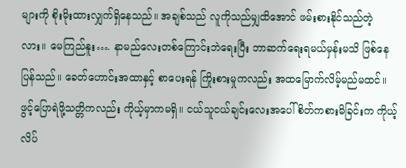များကို စိုးမိုးထားလျှက်ရှိနေသည်။ အချစ်သည် လူကိုသည်မျှထိအောင် ဖမ်းစားနိုင်သည်တဲ့လား။ မေကြည်နူး…. နာမည်လေးတစ်ကြောင်းဘဲရေးပြီး ဘာဆက်ရေးရမယ်မှန်းမသိ ဖြစ်နေပြန်သည်။ ခေတ်ဟောင်းအထာနှင့် စာပေးရန် ကြိုးစားမှုကလည်း အထမြောက်လိမ့်မည်မထင်။ ဖွင့်ပြောရဲဖို့သတ္တိကလည်း ကိုယ့်မှာကမရှိ။ ငယ်သူငယ်ချင်းလေးအပေါ် စိတ်ကစားမိခြင်းက ကိုယ့်လိပ်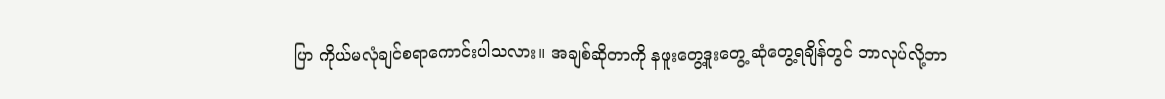ပြာ ကိုယ်မလုံချင်စရာကောင်းပါသလား။ အချစ်ဆိုတာကို နဖူးတွေ့ဒူးတွေ့ ဆုံတွေ့ရချိန်တွင် ဘာလုပ်လို့ဘာ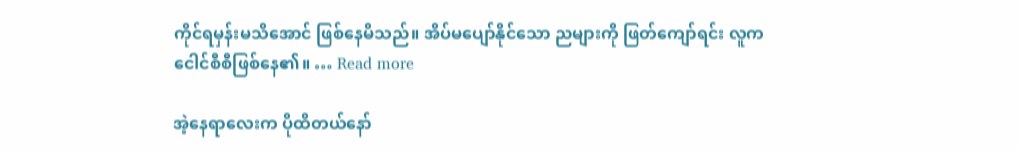ကိုင်ရမှန်းမသိအောင် ဖြစ်နေမိသည်။ အိပ်မပျော်နိုင်သော ညများကို ဖြတ်ကျော်ရင်း လူက ငေါင်စီစီဖြစ်နေ၏။ … Read more

အဲ့နေရာလေးက ပိုထိတယ်နော်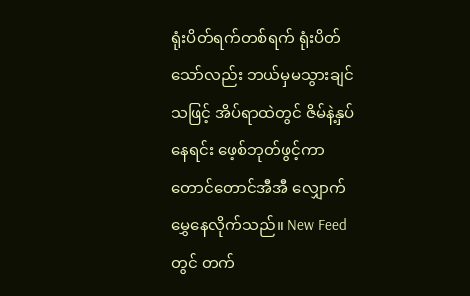ရုံးပိတ်ရက်တစ်ရက် ရုံးပိတ်သော်လည်း ဘယ်မှမသွားချင်သဖြင့် အိပ်ရာထဲတွင် ဇိမ်နဲ့နှပ်နေရင်း ဖေ့စ်ဘုတ်ဖွင့်ကာ တောင်တောင်အီအီ လျှောက်မွှေနေလိုက်သည်။ New Feed တွင် တက်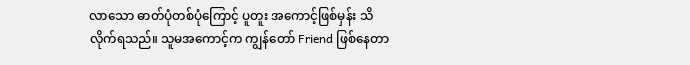လာသော ဓာတ်ပုံတစ်ပုံကြောင့် ပူတူး အကောင့်ဖြစ်မှန်း သိလိုက်ရသည်။ သူမအကောင့်က ကျွန်တော် Friend ဖြစ်နေတာ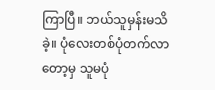ကြာပြီ။ ဘယ်သူမှန်းမသိခဲ့။ ပုံလေးတစ်ပုံတက်လာတော့မှ သူမပုံ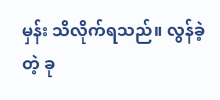မှန်း သိလိုက်ရသည်။ လွန်ခဲ့တဲ့ ခု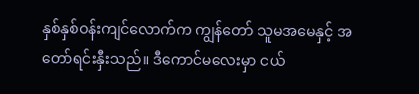နှစ်နှစ်ဝန်းကျင်လောက်က ကျွန်တော် သူမအမေနှင့် အတော်ရင်းနှီးသည်။ ဒီကောင်မလေးမှာ ငယ်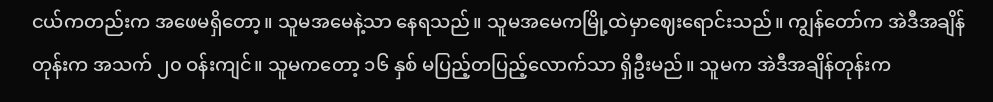ငယ်ကတည်းက အဖေမရှိတော့။ သူမအမေနဲ့သာ နေရသည်။ သူမအမေကမြို့ထဲမှာဈေးရောင်းသည်။ ကျွန်တော်က အဲဒီအချိန်တုန်းက အသက် ၂၀ ဝန်းကျင်။ သူမကတော့ ၁၆ နှစ် မပြည့်တပြည့်လောက်သာ ရှိဦးမည်။ သူမက အဲဒီအချိန်တုန်းက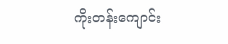ကိုးတန်းကျောင်း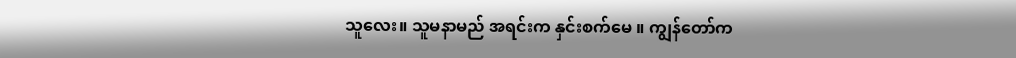သူလေး။ သူမနာမည် အရင်းက နှင်းစက်မေ ။ ကျွန်တော်က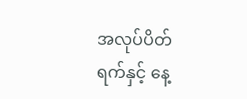အလုပ်ပိတ်ရက်နှင့် နေ့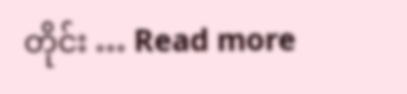တိုင်း … Read more